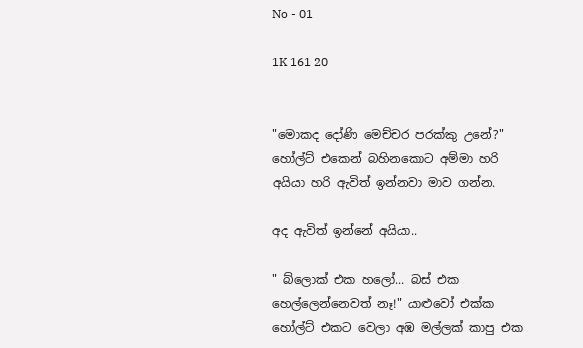No - 01

1K 161 20


"මොකද දෝණි මෙච්චර පරක්කු උනේ?" හෝල්ට් එකෙන් බහිනකොට අම්මා හරි අයියා හරි ඇවිත් ඉන්නවා මාව ගන්න.

අද ඇවිත් ඉන්නේ අයියා..

" බ්ලොක් එක හලෝ... බස් එක හෙල්ලෙන්නෙවත් නෑ!" යාළුවෝ එක්ක හෝල්ට් එකට වෙලා අඹ මල්ලක් කාපු එක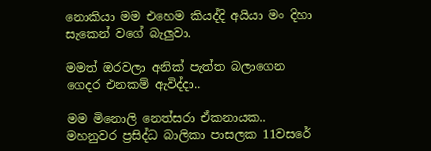නොකියා මම එහෙම කියද්දි අයියා මං දිහා සැකෙන් වගේ බැලුවා.

මමත් ඔරවලා අනික් පැත්ත බලාගෙන ගෙදර එනකම් ඇවිද්දා..

මම මිනොලි නෙත්සරා ඒකනායක..
මහනුවර ප්‍රසිද්ධ බාලිකා පාසලක 11වසරේ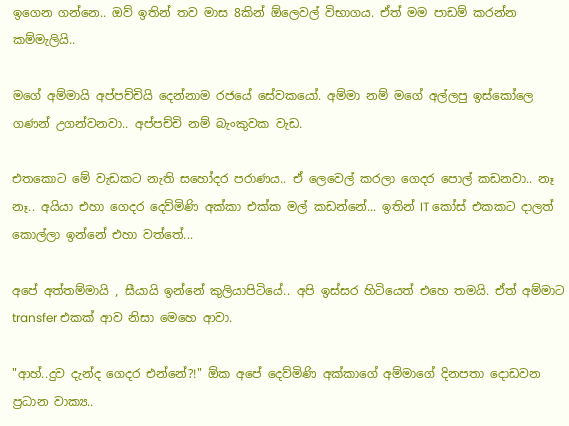ඉගෙන ගන්නෙ.. ඔව් ඉතින් තව මාස 8කින් ඕලෙවල් විභාගය. ඒත් මම පාඩම් කරන්න කම්මැලියි..

මගේ අම්මායි අප්පච්චියි දෙන්නාම රජයේ සේවකයෝ. අම්මා නම් මගේ අල්ලපු ඉස්කෝලෙ ගණන් උගන්වනවා.. අප්පච්චි නම් බැංකුවක වැඩ.

එතකොට මේ වැඩකට නැති සහෝදර පරාණය.. ඒ ලෙවෙල් කරලා ගෙදර පොල් කඩනවා.. නෑ නෑ.. අයියා එහා ගෙදර දෙව්මිණි අක්කා එක්ක මල් කඩන්නේ... ඉතින් IT කෝස් එකකට දාලත් කොල්ලා ඉන්නේ එහා වත්තේ...

අපේ අත්තම්මායි , සීයායි ඉන්නේ කුලියාපිටියේ.. අපි ඉස්සර හිටියෙත් එහෙ තමයි. ඒත් අම්මාට transfer එකක් ආව නිසා මෙහෙ ආවා.

"ආහ්..දුව දැන්ද ගෙදර එන්නේ?!" ඕක අපේ දෙව්මිණි අක්කාගේ අම්මාගේ දිනපතා දොඩවන ප්‍රධාන වාක්‍ය..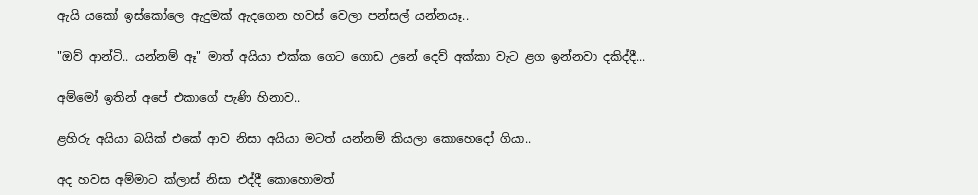ඇයි යකෝ ඉස්කෝලෙ ඇදුමක් ඇදගෙන හවස් වෙලා පන්සල් යන්නයෑ..

"ඔව් ආන්ටි.. යන්නම් ඈ" මාත් අයියා එක්ක ගෙට ගොඩ උනේ දෙව් අක්කා වැට ළග ඉන්නවා දකිද්දී...

අම්මෝ ඉතින් අපේ එකාගේ පැණි හිනාව..

ළහිරු අයියා බයික් එකේ ආව නිසා අයියා මටත් යන්නම් කියලා කොහෙදෝ ගියා..

අද හවස අම්මාට ක්ලාස් නිසා එද්දී කොහොමත්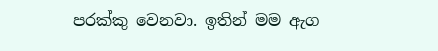පරක්කු වෙනවා. ඉතින් මම ඇග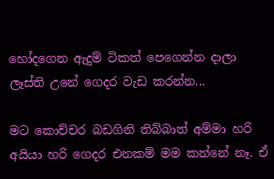හෝදගෙන ඇදුම් ටිකත් පෙගෙන්න දාලා ලෑස්ති උනේ ගෙදර වැඩ කරන්න...

මට කොච්චර බඩගිනි තිබ්බාත් අම්මා හරි අයියා හරි ගෙදර එනකම් මම කන්නේ නෑ. ඒ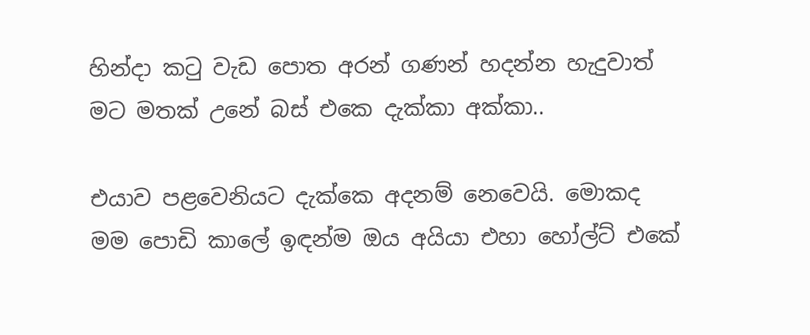හින්දා කටු වැඩ පොත අරන් ගණන් හදන්න හැදුවාත් මට මතක් උනේ බස් එකෙ දැක්කා අක්කා..

එයාව පළවෙනියට දැක්කෙ අදනම් නෙවෙයි. මොකද මම පොඩි කාලේ ඉඳන්ම ඔය අයියා එහා හෝල්ට් එකේ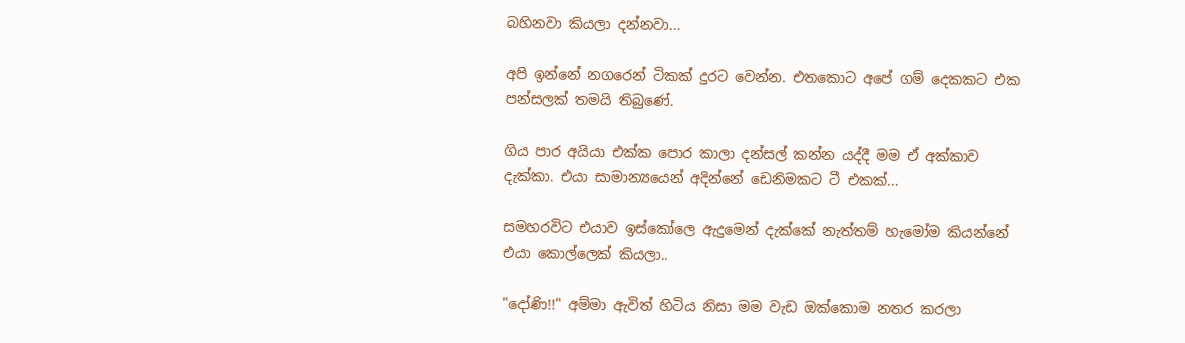බහිනවා කියලා දන්නවා...

අපි ඉන්නේ නගරෙන් ටිකක් දුරට වෙන්න. එතකොට අපේ ගම් දෙකකට එක පන්සලක් තමයි තිබුණේ.

ගිය පාර අයියා එක්ක පොර කාලා දන්සල් කන්න යද්දී මම ඒ අක්කාව දැක්කා. එයා සාමාන්‍යයෙන් අදින්නේ ඩෙනිමකට ටී එකක්...

සමහරවිට එයාව ඉස්කෝලෙ ඇදුමෙන් දැක්කේ නැත්තම් හැමෝම කියන්නේ එයා කොල්ලෙක් කියලා..

"දෝණි!!" අම්මා ඇවිත් හිටිය නිසා මම වැඩ ඔක්කොම නතර කරලා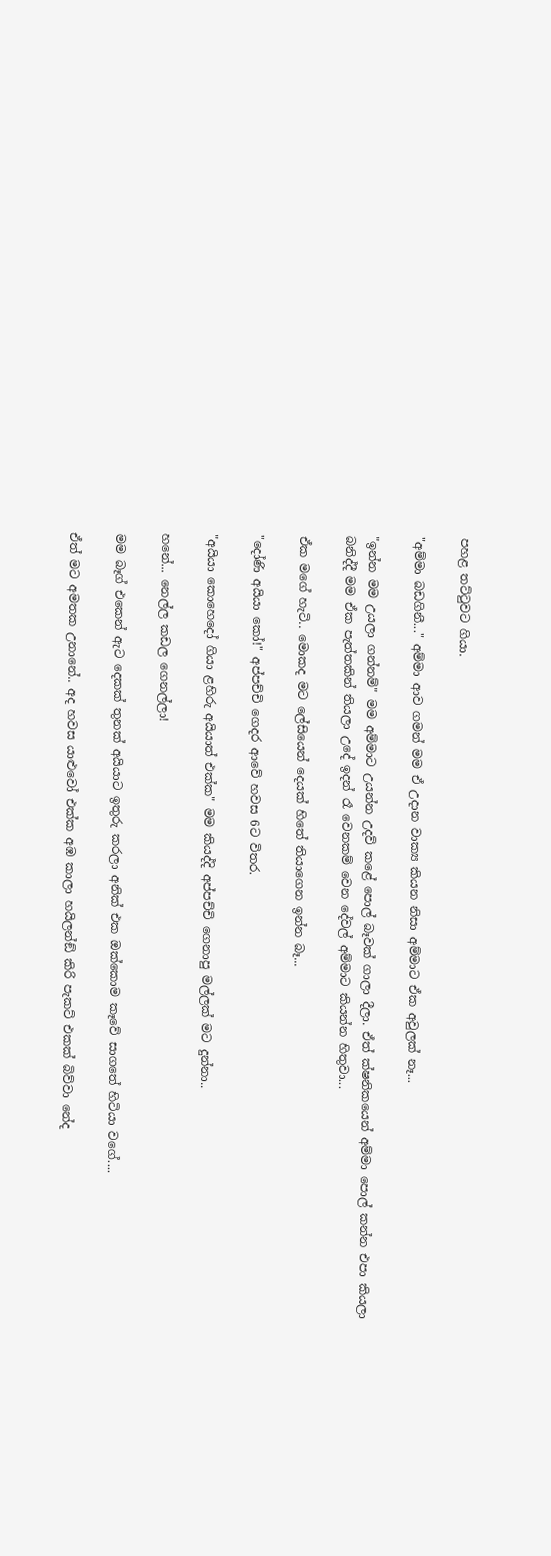පහළ තට්ටුවට ගියා.

"අම්මා බඩගිනී..." අම්මා ආව ගමන් මම ඒ උදාන වාක්‍ය කියන නිසා අම්මාට ඒක අවුලක් නෑ...

"ඉන්න මම උයලා ගන්නම්" මම අම්මාට උයන්න උදව් කළේ පොල් බෑවක් ගාලා දීලා. ඒත් ක්ෂනිකයෙන් අම්මා පොල් කන්න එපා කියලා බනිද්දී මම ඒක පැත්තකින් තියලා උදේ ඉදන් රෑ වෙනකම් වෙන දේවල් අම්මාට කියන්න හිතුවා...

ඒක මගේ හැටි.. මොකද මට ලේසියෙන් දෙයක් හිතේ තියාගෙන ඉන්න බෑ...

"දෝණි අයියා කෝ!" අප්පච්චි ගෙදර ආවේ හවස 6ට විතර.

"අයියා කොහෙදෝ ගියා ළහිරු අයියාත් එක්ක" මම කියද්දි අප්පච්චි ගෙනාපු මල්ලක් මට දුන්නා..

හනේ... නෙල්ල කඩල ගෙනල්ලා!

මම බෑග් එකෙන් ඇට දෙකක් තුනක් අයියාට ඉතුරු කරලා අනික් එක ඔක්කොම කෑවේ සාගතේ හිටියා වගේ....

ඒත් මට අමතක උනානේ.. අද හවස යාළුවෝ එක්ක අඹ කාලා හයිලන්ඞ් කිරි පැකට් එකක් බිව්වා නේද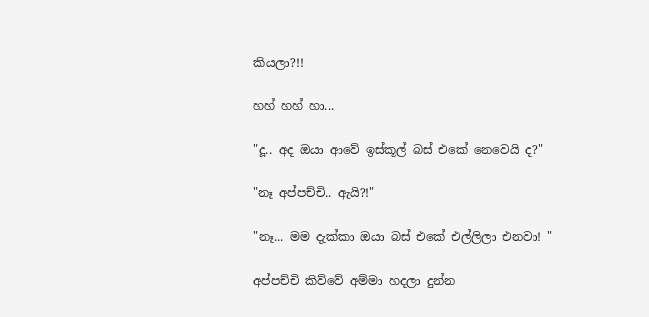කියලා?!!

හහ් හහ් හා...

"දූ.. අද ඔයා ආවේ ඉස්කූල් බස් එකේ නෙවෙයි ද?"

"නෑ අප්පච්චි.. ඇයි?!"

"නෑ... මම දැක්කා ඔයා බස් එකේ එල්ලිලා එනවා! "

අප්පච්චි කිව්වේ අම්මා හදලා දුන්න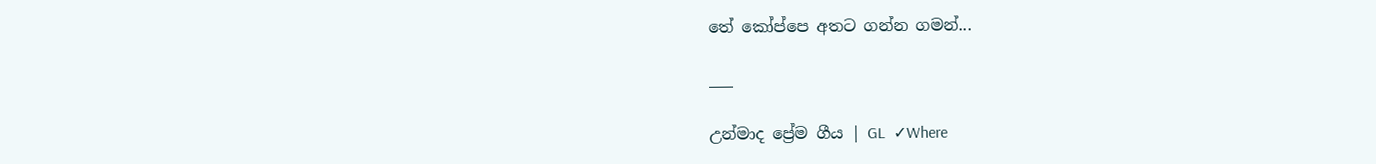තේ කෝප්පෙ අතට ගන්න ගමන්...

___

උන්මාද ප්‍රේම ගීය | GL  ✓Where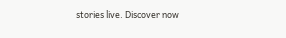stories live. Discover now